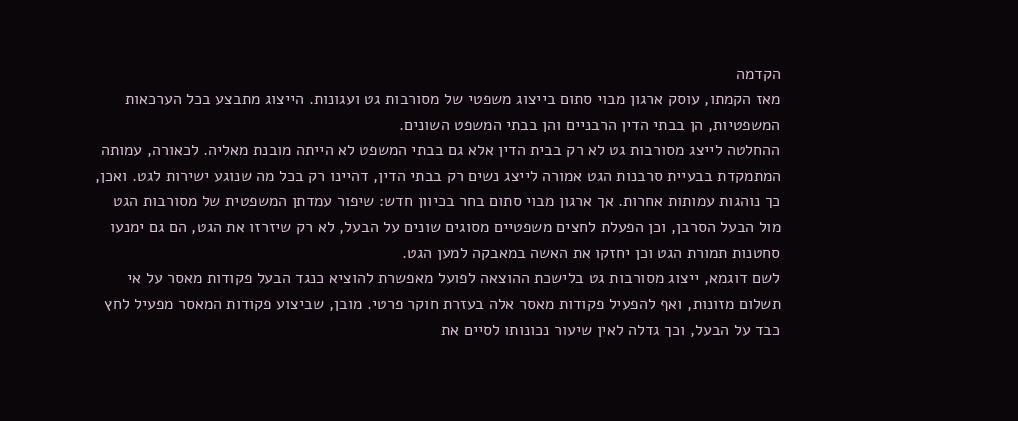הקדמה
מאז הקמתו, עוסק ארגון מבוי סתום בייצוג משפטי של מסורבות גט ועגונות. הייצוג מתבצע בכל הערכאות המשפטיות, הן בבתי הדין הרבניים והן בבתי המשפט השונים.
ההחלטה לייצג מסורבות גט לא רק בבית הדין אלא גם בבתי המשפט לא הייתה מובנת מאליה. לכאורה, עמותה המתמקדת בבעיית סרבנות הגט אמורה לייצג נשים רק בבתי הדין, דהיינו רק בכל מה שנוגע ישירות לגט. ואכן, כך נוהגות עמותות אחרות. אך ארגון מבוי סתום בחר בכיוון חדש: שיפור עמדתן המשפטית של מסורבות הגט מול הבעל הסרבן, וכן הפעלת לחצים משפטיים מסוגים שונים על הבעל, לא רק שיזרזו את הגט, הם גם ימנעו סחטנות תמורת הגט וכן יחזקו את האשה במאבקה למען הגט.
לשם דוגמא, ייצוג מסורבות גט בלישכת ההוצאה לפועל מאפשרת להוציא כנגד הבעל פקודות מאסר על אי תשלום מזונות, ואף להפעיל פקודות מאסר אלה בעזרת חוקר פרטי. מובן, שביצוע פקודות המאסר מפעיל לחץ כבד על הבעל, וכך גדלה לאין שיעור נכונותו לסיים את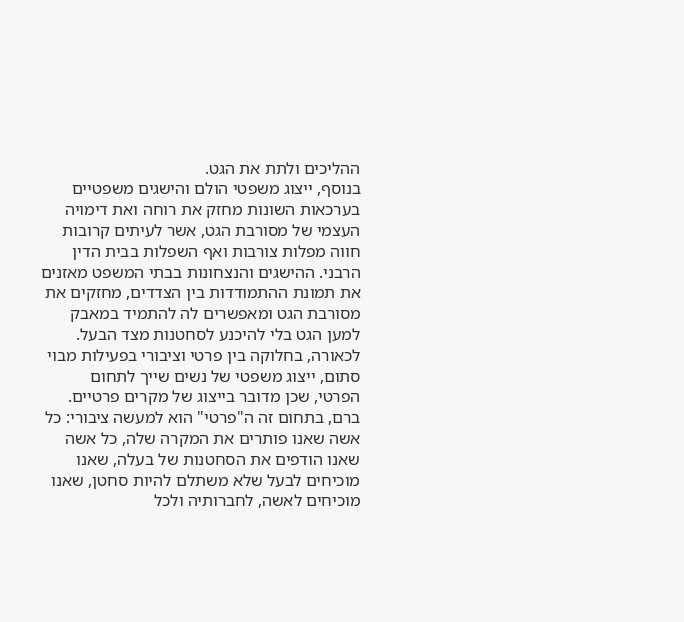ההליכים ולתת את הגט.
בנוסף, ייצוג משפטי הולם והישגים משפטיים בערכאות השונות מחזק את רוחה ואת דימויה העצמי של מסורבת הגט, אשר לעיתים קרובות חווה מפלות צורבות ואף השפלות בבית הדין הרבני. ההישגים והנצחונות בבתי המשפט מאזנים את תמונת ההתמודדות בין הצדדים, מחזקים את מסורבת הגט ומאפשרים לה להתמיד במאבק למען הגט בלי להיכנע לסחטנות מצד הבעל.
לכאורה, בחלוקה בין פרטי וציבורי בפעילות מבוי סתום, ייצוג משפטי של נשים שייך לתחום הפרטי, שכן מדובר בייצוג של מקרים פרטיים. ברם, בתחום זה ה"פרטי" הוא למעשה ציבורי: כל אשה שאנו פותרים את המקרה שלה, כל אשה שאנו הודפים את הסחטנות של בעלה, שאנו מוכיחים לבעל שלא משתלם להיות סחטן, שאנו מוכיחים לאשה, לחברותיה ולכל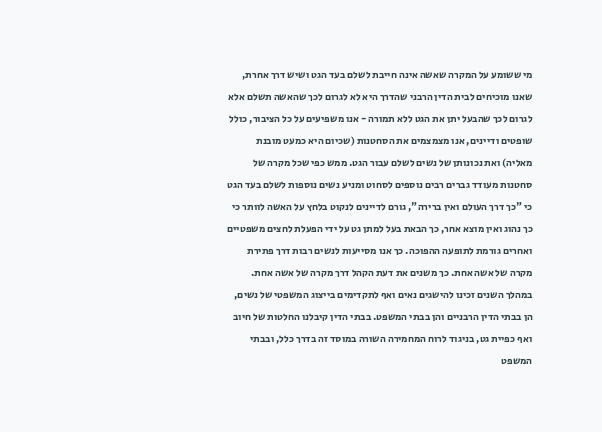מי ששומע על המקרה שאשה אינה חייבת לשלם בעד הגט ושיש דרך אחרת, שאנו מוכיחים לבית הדין הרבני שהדרך היא לא לגרום לכך שהאשה תשלם אלא לגרום לכך שהבעל יתן את הגט ללא תמורה - אנו משפיעים על כל הציבור, כולל שופטים ודיינים, אנו מצמצמים את הסחטנות (שכיום היא כמעט מובנת מאליה) ואת נכונותן של נשים לשלם עבור הגט. ממש כפי שכל מקרה של סחטנות מעודד גברים רבים נוספים לסחוט ומניע נשים נוספות לשלם בעד הגט כי "כך דרך העולם ואין ברירה", גורם לדיינים לנקוט בלחץ על האשה לוותר כי כך נהוג ואין מוצא אחר, כך הבאת בעל למתן גט על ידי הפעלת לחצים משפטיים ואחרים גורמת לתופעה ההפוכה. כך אנו מסייעות לנשים רבות דרך פתירת מקרה של אשה אחת. כך משנים את דעת הקהל דרך מקרה של אשה אחת. במהלך השנים זכינו להישגים נאים ואף לתקדימים בייצוג המשפטי של נשים, הן בבתי הדין הרבניים והן בבתי המשפט. בבתי הדין קיבלנו החלטות של חיוב ואף כפיית גט, בניגוד לרוח המחמירה השורה במוסד זה בדרך כלל, ובבתי המשפט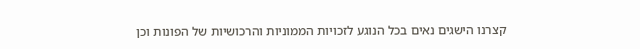קצרנו הישגים נאים בכל הנוגע לזכויות הממוניות והרכושיות של הפונות וכן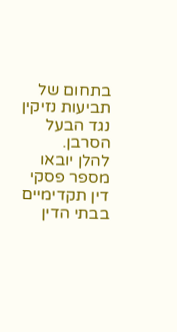בתחום של תביעות נזיקין נגד הבעל הסרבן.
להלן יובאו מספר פסקי דין תקדימיים בבתי הדין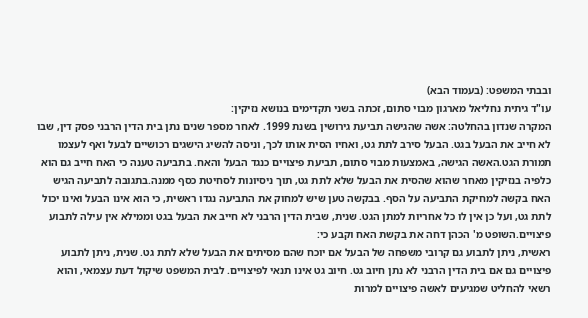ובבתי המשפט: (בעמוד הבא)
עו"ד גיתית נחליאל מארגון מבוי סתום, זכתה בשני תקדימים בנושא נזיקין:
המקרה שנדון בהחלטה: אשה שהגישה תביעת גירושין בשנת 1999. לאחר מספר שנים נתן בית הדין הרבני פסק דין, שבו לא חייב את הבעל בגט. הבעל סירב לתת גט, ואחיו הסית אותו לכך, וניסה להשיג הישגים רכושיים לבעל ואף לעצמו תמורת הגט.האשה הגישה, באמצעות מבוי סתום, תביעת פיצויים כנגד הבעל והאח. בתביעה טענה כי האח חייב גם הוא כלפיה בנזיקין מאחר שהוא שהסית את הבעל שלא לתת גט, תוך ניסיונות לסחיטת כסף ממנה.בתגובה לתביעה הגיש האח בקשה למחיקת התביעה על הסף. בבקשה טען שיש למחוק את התביעה נגדו ראשית, כי הוא אינו הבעל ואינו יכול לתת גט, ועל כן אין לו כל אחריות למתן הגט. שנית, שבית הדין הרבני לא חייב את הבעל בגט וממילא אין עילה לתבוע פיצויים.השופט מ' הכהן דחה את בקשת האח וקבע כי:
ראשית, ניתן לתבוע גם קרובי משפחה של הבעל אם יוכח שהם מסיתים את הבעל שלא לתת גט. שנית, ניתן לתבוע פיצויים גם אם בית הדין הרבני לא נתן חיוב גט. חיוב גט אינו תנאי לפיצויים. לבית המשפט שיקול דעת עצמאי, והוא רשאי להחליט שמגיעים לאשה פיצויים למרות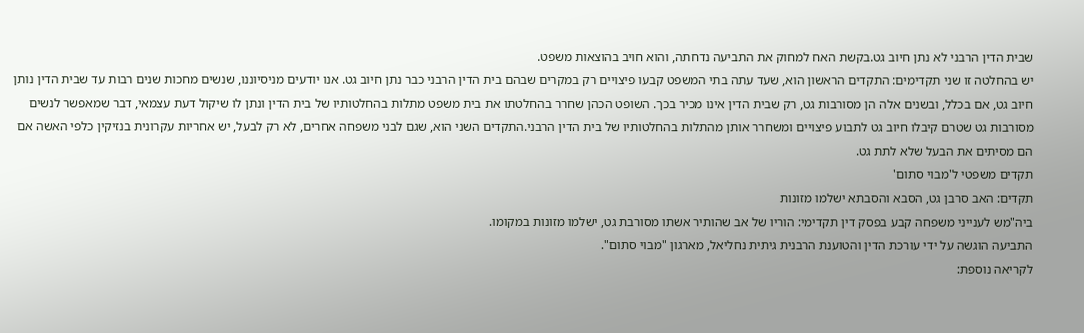שבית הדין הרבני לא נתן חיוב גט.בקשת האח למחוק את התביעה נדחתה, והוא חויב בהוצאות משפט.
יש בהחלטה זו שני תקדימים: התקדים הראשון הוא, שעד עתה בתי המשפט קבעו פיצויים רק במקרים שבהם בית הדין הרבני כבר נתן חיוב גט. אנו יודעים מניסיוננו, שנשים מחכות שנים רבות עד שבית הדין נותן חיוב גט, אם בכלל, ובשנים אלה הן מסורבות גט, רק שבית הדין אינו מכיר בכך. השופט הכהן שחרר בהחלטתו את בית משפט מתלות בהחלטותיו של בית הדין ונתן לו שיקול דעת עצמאי, דבר שמאפשר לנשים מסורבות גט שטרם קיבלו חיוב גט לתבוע פיצויים ומשחרר אותן מהתלות בהחלטותיו של בית הדין הרבני.התקדים השני הוא, שגם לבני משפחה אחרים, לא רק לבעל, יש אחריות עקרונית בנזיקין כלפי האשה אם הם מסיתים את הבעל שלא לתת גט.
תקדים משפטי ל'מבוי סתום'
תקדים: האב סרבן גט, הסבא והסבתא ישלמו מזונות
ביה"מש לענייני משפחה קבע בפסק דין תקדימי: הוריו של אב שהותיר אשתו מסורבת גט, ישלמו מזונות במקומו.
התביעה הוגשה על ידי עורכת הדין והטוענת הרבנית גיתית נחליאל, מארגון "מבוי סתום".
לקריאה נוספת: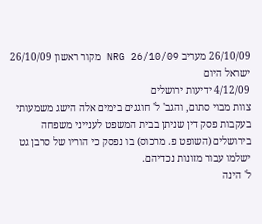26/10/09 מעריב NRG 26/10/09 מקור ראשון 26/10/09 ישראל היום
4/12/09 ידיעות ירושלים
צוות מבוי סתום, והגב' ל' חוגגים בימים אלה הישג משמעותי בעקבות פסק דין שניתן בבית המשפט לענייני משפחה בירושלים (השופט פ. מרכוס) בו נפסק כי הוריו של סרבן גט ישלמו עבור מזונות נכדיהם.
ל' הינה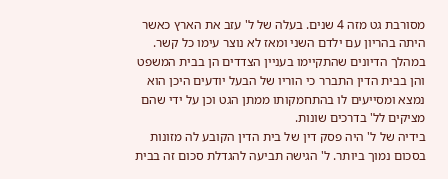מסורבת גט מזה 4 שנים. בעלה של ל' עזב את הארץ כאשר היתה בהריון עם ילדם השני ומאז לא נוצר עימו כל קשר. במהלך הדיונים שהתקיימו בעניין הצדדים הן בבית המשפט והן בבית הדין התברר כי הוריו של הבעל יודעים היכן הוא נמצא ומסייעים לו בהתחמקותו ממתן הגט וכן על ידי שהם מציקים לל' בדרכים שונות.
בידיה של ל' היה פסק דין של בית הדין הקובע לה מזונות בסכום נמוך ביותר. ל' הגישה תביעה להגדלת סכום זה בבית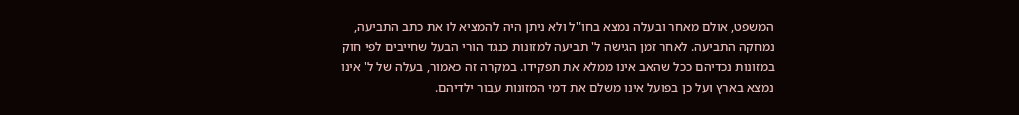המשפט, אולם מאחר ובעלה נמצא בחו"ל ולא ניתן היה להמציא לו את כתב התביעה, נמחקה התביעה. לאחר זמן הגישה ל' תביעה למזונות כנגד הורי הבעל שחייבים לפי חוק במזונות נכדיהם ככל שהאב אינו ממלא את תפקידו. במקרה זה כאמור, בעלה של ל' אינו נמצא בארץ ועל כן בפועל אינו משלם את דמי המזונות עבור ילדיהם.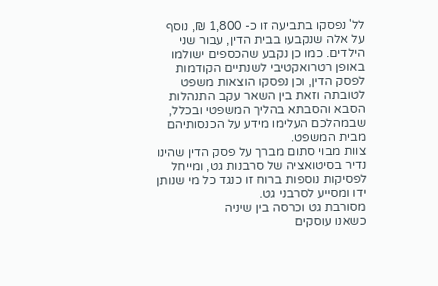לל' נפסקו בתביעה זו כ- 1,800 ₪, נוסף על אלה שנקבעו בבית הדין, עבור שני הילדים. כמו כן נקבע שהכספים ישולמו באופן רטרואקטיבי לשנתיים הקודמות לפסק הדין, וכן נפסקו הוצאות משפט לטובתה וזאת בין השאר עקב התנהלות הסבא והסבתא בהליך המשפטי ובכלל, שבמהלכם העלימו מידע על הכנסותיהם מבית המשפט.
צוות מבוי סתום מברך על פסק הדין שהינו נדיר בסיטואציה של סרבנות גט, ומייחל לפסיקות נוספות ברוח זו כנגד כל מי שנותן ידו ומסייע לסרבני גט.
מסורבת גט וכרסה בין שיניה
כשאנו עוסקים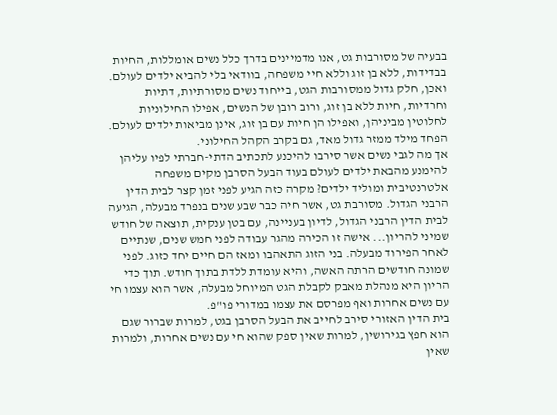בבעיה של מסורבות גט, אנו מדמיינים בדרך כלל נשים אומללות, החיות בבדידות, ללא בן זוג וללא חיי משפחה, בוודאי בלי להביא ילדים לעולם. ואכן, חלק גדול ממסורבות הגט, בייחוד נשים מסורתיות, דתיות וחרדיות, חיות ללא בן זוג, ורוב רובן של הנשים, אפילו החילוניות לחלוטין מביניהן, ואפילו הן חיות עם בן זוג, אינן מביאות ילדים לעולם. הפחד מילד ממזר גדול מאד, גם בקרב הקהל החילוני.
אך מה לגבי נשים אשר סירבו להיכנע לתכתיב הדתי-חברתי לפיו עליהן להימנע מהבאת ילדים לעולם בעוד הבעל הסרבן מקים משפחה אלטרנטיבית ומוליד ילדים? מקרה כזה הגיע לפני זמן קצר לבית הדין הרבני הגדול. מסורבת גט, אשר חיה כבר שבע שנים בנפרד מבעלה, הגיעה לבית הדין הרבני הגדול, לדיון בעניינה, עם בטן ענקית, תוצאה של חודש שמיני להריון... אישה זו הכירה מהגר עבודה לפני חמש שנים, שנתיים לאחר הפירוד מבעלה. בני הזוג התאהבו ומאז הם חיים יחד כזוג. לפני שמונה חודשים הרתה האשה, והיא עומדת ללדת בתוך חודש. תוך כדי הריון היא מנהלת מאבק לקבלת הגט המיוחל מבעלה, אשר הוא עצמו חי עם נשים אחרות ואף מפרסם את עצמו במדורי פו"פ.
בית הדין האזורי סירב לחייב את הבעל הסרבן בגט, למרות שברור שגם הוא חפץ בגירושין, למרות שאין ספק שהוא חי עם נשים אחרות, ולמרות שאין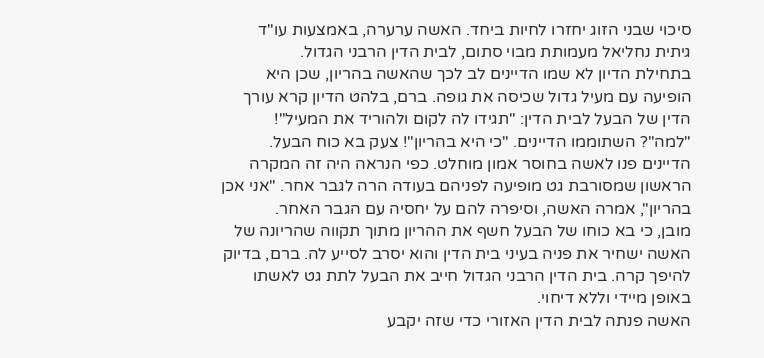סיכוי שבני הזוג יחזרו לחיות ביחד. האשה ערערה, באמצעות עו"ד גיתית נחליאל מעמותת מבוי סתום, לבית הדין הרבני הגדול.
בתחילת הדיון לא שמו הדיינים לב לכך שהאשה בהריון, שכן היא הופיעה עם מעיל גדול שכיסה את גופה. ברם, בלהט הדיון קרא עורך הדין של הבעל לבית הדין: "תגידו לה לקום ולהוריד את המעיל"! "למה"? השתוממו הדיינים. "כי היא בהריון"! צעק בא כוח הבעל. הדיינים פנו לאשה בחוסר אמון מוחלט. כפי הנראה היה זה המקרה הראשון שמסורבת גט מופיעה לפניהם בעודה הרה לגבר אחר. "אני אכן בהריון", אמרה האשה, וסיפרה להם על יחסיה עם הגבר האחר.
מובן, כי בא כוחו של הבעל חשף את ההריון מתוך תקווה שהריונה של האשה ישחיר את פניה בעיני בית הדין והוא יסרב לסייע לה. ברם, בדיוק להיפך קרה. בית הדין הרבני הגדול חייב את הבעל לתת גט לאשתו באופן מיידי וללא דיחוי.
האשה פנתה לבית הדין האזורי כדי שזה יקבע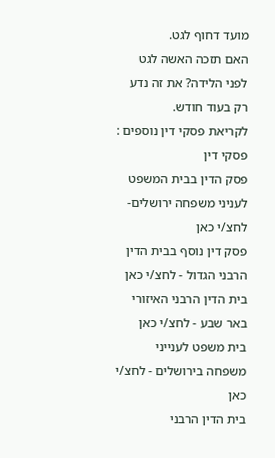מועד דחוף לגט.
האם תזכה האשה לגט לפני הלידה? את זה נדע רק בעוד חודש.
לקריאת פסקי דין נוספים :
פסקי דין
פסק הדין בבית המשפט לעניני משפחה ירושלים- לחצ/י כאן
פסק דין נוסף בבית הדין הרבני הגדול - לחצ/י כאן
בית הדין הרבני האיזורי באר שבע - לחצ/י כאן
בית משפט לענייני משפחה בירושלים - לחצ/י כאן
בית הדין הרבני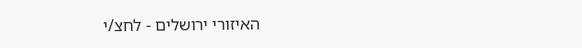האיזורי ירושלים - לחצ/י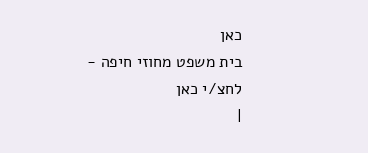כאן
בית משפט מחוזי חיפה - לחצ/י כאן
|